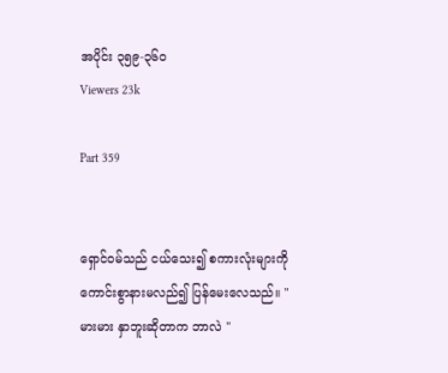အပိုင်း ၃၅၉-၃၆၀
Viewers 23k

Part 359


ရှောင်၀မ်သည် ငယ်သေး၍ စကားလုံးများကို ကောင်းစွာနားမလည်၍ ပြန်မေးလေသည်။ " မားမား နှာဘူးဆိုတာက ဘာလဲ "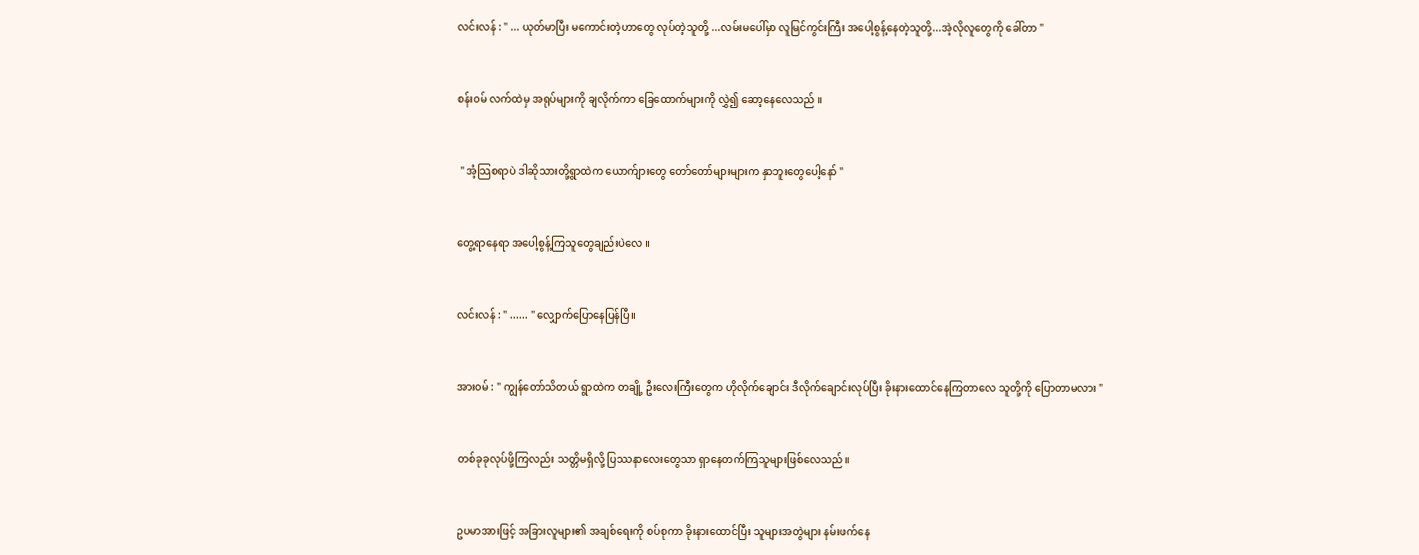လင်းလန် : " ... ယုတ်မာပြီး မကောင်းတဲ့ဟာတွေ လုပ်တဲ့သူတို့ ...လမ်းမပေါ်မှာ လူမြင်ကွင်းကြီး အပေါ့စွန့်နေတဲ့သူတို့...အဲ့လိုလူတွေကို ခေါ်တာ "


စန်း၀မ် လက်ထဲမှ အရုပ်များကို ချလိုက်ကာ ခြေထောက်များကို လွှဲ၍ ဆော့နေလေသည် ။


 " အံ့သြစရာပဲ ဒါဆိုသားတို့ရွာထဲက ယောက်ျားတွေ တော်တော်များများက နှာဘူးတွေပေါ့နော် "


တွေ့ရာနေရာ အပေါ့စွန့်ကြသူတွေချည်းပဲလေ ။


လင်းလန် : " ...... " လျှောက်ပြောနေပြန်ပြီ။


အား၀မ် : " ကျွန်တော်သိတယ် ရွာထဲက တချို့ ဦးလေးကြီးတွေက ဟိုလိုက်ချောင်း ဒီလိုက်ချောင်းလုပ်ပြီး ခိုးနားထောင်နေကြတာလေ သူတို့ကို ပြောတာမလား "


တစ်ခုခုလုပ်ဖို့ကြလည်း သတ္တိမရှိလို့ ပြဿနာလေးတွေသာ ရှာနေတက်ကြသူများဖြစ်လေသည်။


ဥပမာအားဖြင့် အခြားလူများ၏ အချစ်ရေးကို စပ်စုကာ ခိုးနားထောင်ပြီး သူများအတွဲများ နမ်းဖက်နေ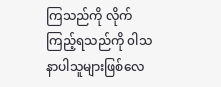ကြသည်ကို လိုက်ကြည့်ရသည်ကို ၀ါသနာပါသူများဖြစ်လေ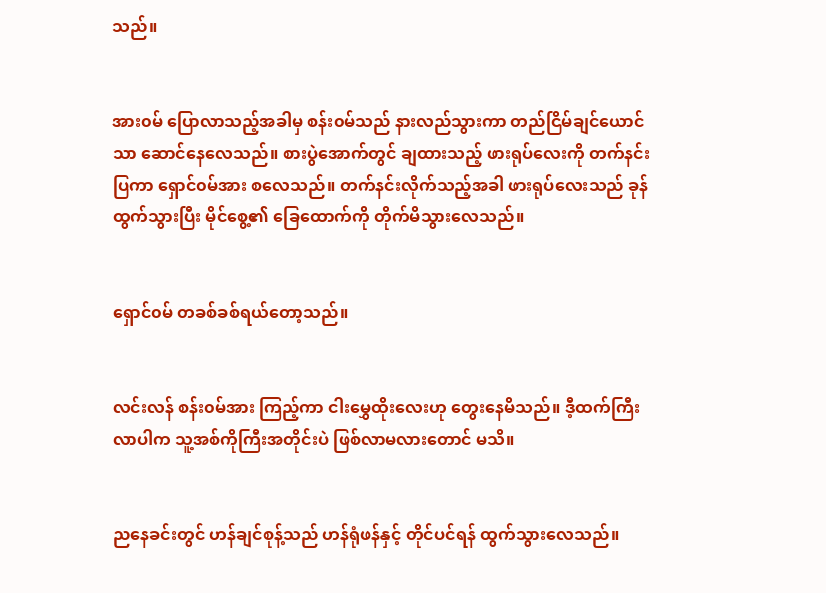သည်။


အား၀မ် ပြောလာသည့်အခါမှ စန်း၀မ်သည် နားလည်သွားကာ တည်ငြိမ်ချင်ယောင်သာ ဆောင်နေလေသည်။ စားပွဲအောက်တွင် ချထားသည့် ဖားရုပ်လေးကို တက်နင်းပြကာ ရှောင်၀မ်အား စလေသည်။ တက်နင်းလိုက်သည့်အခါ ဖားရုပ်လေးသည် ခုန်ထွက်သွားပြီး မိုင်စွေ့၏ ခြေထောက်ကို တိုက်မိသွားလေသည်။


ရှောင်၀မ် တခစ်ခစ်ရယ်တော့သည်။


လင်းလန် စန်း၀မ်အား ကြည့်ကာ ငါးမွှေထိုးလေးဟု တွေးနေမိသည်။ ဒီ့ထက်ကြီးလာပါက သူ့အစ်ကိုကြီးအတိုင်းပဲ ဖြစ်လာမလားတောင် မသိ။


ညနေခင်းတွင် ဟန်ချင်စုန့်သည် ဟန်ရုံဖန်နှင့် တိုင်ပင်ရန် ထွက်သွားလေသည်။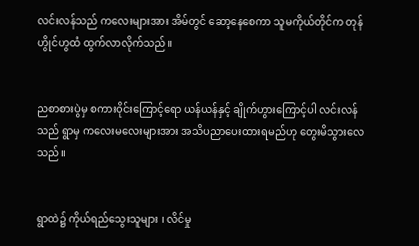လင်းလန်သည် ကလေးများအား အိမ်တွင် ဆော့နေစေကာ သူမကိုယ်တိုင်က တုန်ဟွိုင်ဟွထံ ထွက်လာလိုက်သည်။


ညစာစားပွဲမှ စကား၀ိုင်းကြောင့်ရော ယန်ယန်နှင့် ချိုက်ဟွားကြောင့်ပါ လင်းလန်သည် ရွာမှ ကလေးမလေးများအား အသိပညာပေးထားရမည်ဟု တွေးမိသွားလေသည်။


ရွာထဲ၌ ကိုယ်ရည်သွေးသူများ ၊ လိင်မှု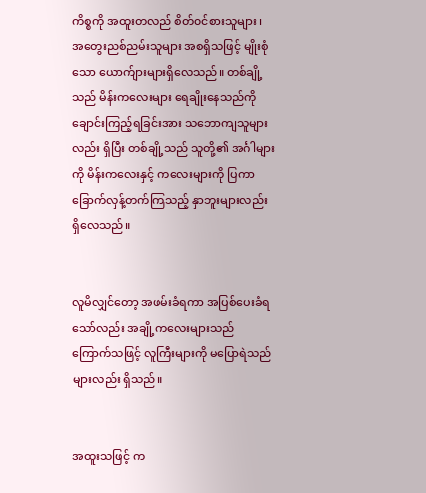ကိစ္စကို အထူးတလည် စိတ်၀င်စားသူများ ၊ အတွေးညစ်ညမ်းသူများ အစရှိသဖြင့် မျိုးစုံသော ယောက်ျားများရှိလေသည်။ တစ်ချို့သည် မိန်းကလေးများ ရေချိုးနေသည်ကို ချောင်းကြည့်ရခြင်းအား သဘောကျသူများလည်း ရှိပြီး တစ်ချို့သည် သူတို့၏ အင်္ဂါများကို မိန်းကလေးနှင့် ကလေးများကို ပြကာ ခြောက်လှန့်တက်ကြသည့် နှာဘူးများလည်း ရှိလေသည်။


လူမိလျှင်တော့ အဖမ်းခံရကာ အပြစ်ပေးခံရသော်လည်း အချို့ကလေးများသည် ကြောက်သဖြင့် လူကြီးများကို မပြောရဲသည်များလည်း ရှိသည်။


အထူးသဖြင့် က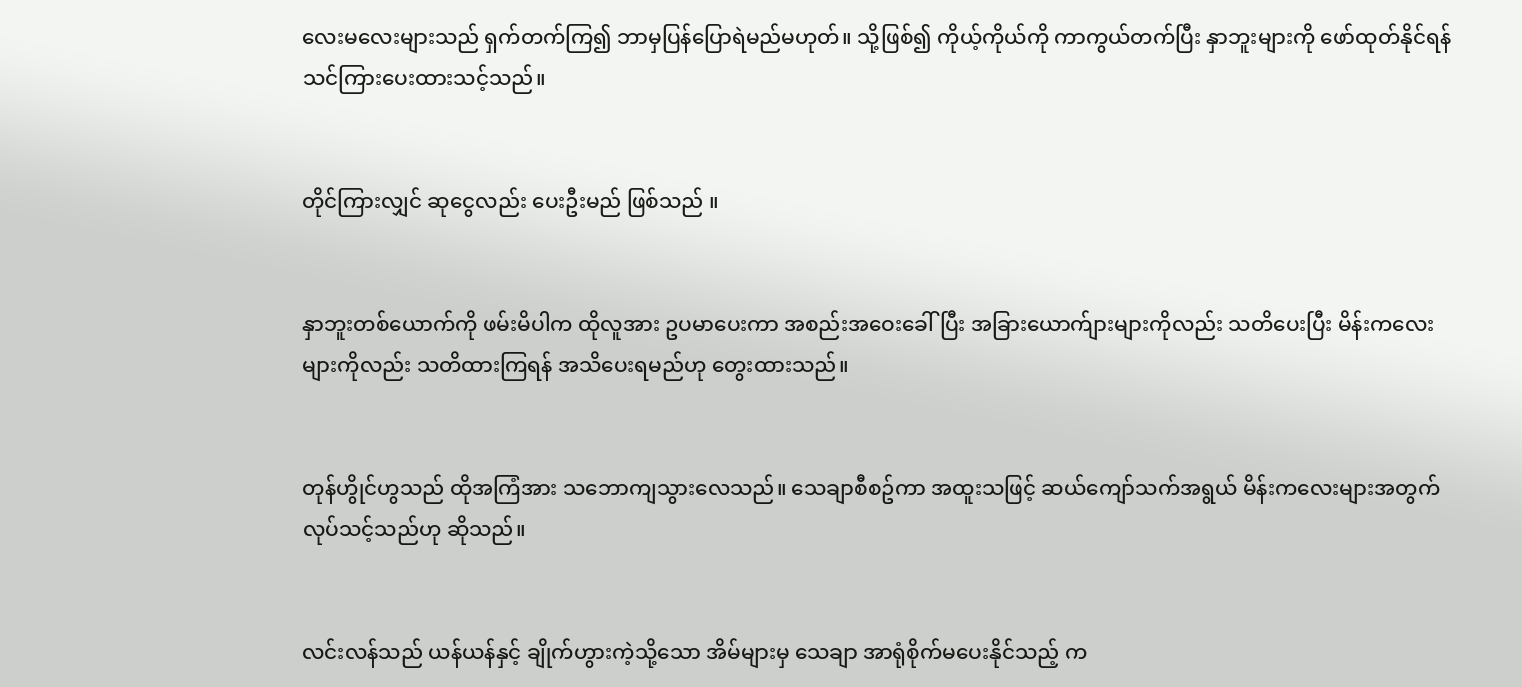လေးမလေးများသည် ရှက်တက်ကြ၍ ဘာမှပြန်ပြောရဲမည်မဟုတ်။ သို့ဖြစ်၍ ကိုယ့်ကိုယ်ကို ကာကွယ်တက်ပြီး နှာဘူးများကို ဖော်ထုတ်နိုင်ရန် သင်ကြားပေးထားသင့်သည်။


တိုင်ကြားလျှင် ဆုငွေလည်း ပေးဦးမည် ဖြစ်သည် ။


နှာဘူးတစ်ယောက်ကို ဖမ်းမိပါက ထိုလူအား ဥပမာပေးကာ အစည်းအဝေးခေါ်ပြီး အခြားယောက်ျားများကိုလည်း သတိပေးပြီး မိန်းကလေးများကိုလည်း သတိထားကြရန် အသိပေးရမည်ဟု တွေးထားသည်။


တုန်ဟွိုင်ဟွသည် ထိုအကြံအား သဘောကျသွားလေသည်။ သေချာစီစဥ်ကာ အထူးသဖြင့် ဆယ်ကျော်သက်အရွယ် မိန်းကလေးများအတွက် လုပ်သင့်သည်ဟု ဆိုသည်။


လင်းလန်သည် ယန်ယန်နှင့် ချိုက်ဟွားကဲ့သို့သော အိမ်များမှ သေချာ အာရုံစိုက်မပေးနိုင်သည့် က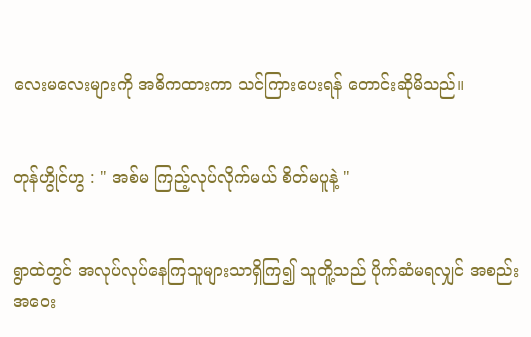လေးမလေးများကို အဓိကထားကာ သင်ကြားပေးရန် တောင်းဆိုမိသည်။


တုန်ဟွိုင်ဟွ : " အစ်မ ကြည့်လုပ်လိုက်မယ် စိတ်မပူနဲ့ "


ရွာထဲတွင် အလုပ်လုပ်နေကြသူများသာရှိကြ၍ သူတိူ့သည် ပိုက်ဆံမရလျှင် အစည်းအဝေး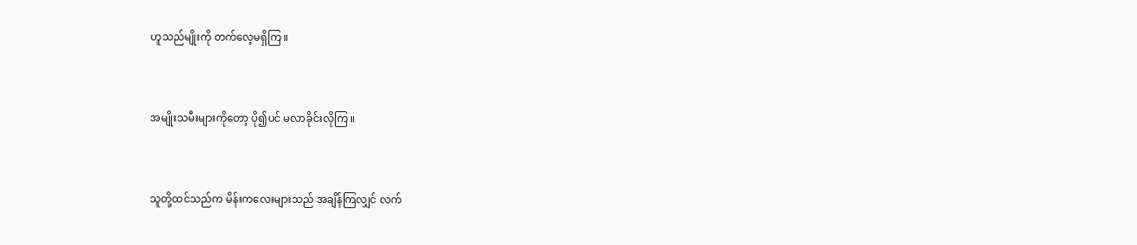ဟူသည်မျိုးကို တက်လေ့မရှိကြ။


အမျိုးသမီးများကိုတော့ ပို၍ပင် မလာခိုင်းလိုကြ။


သူတို့ထင်သည်က မိန်းကလေးများသည် အချိန်ကြလျှင် လက်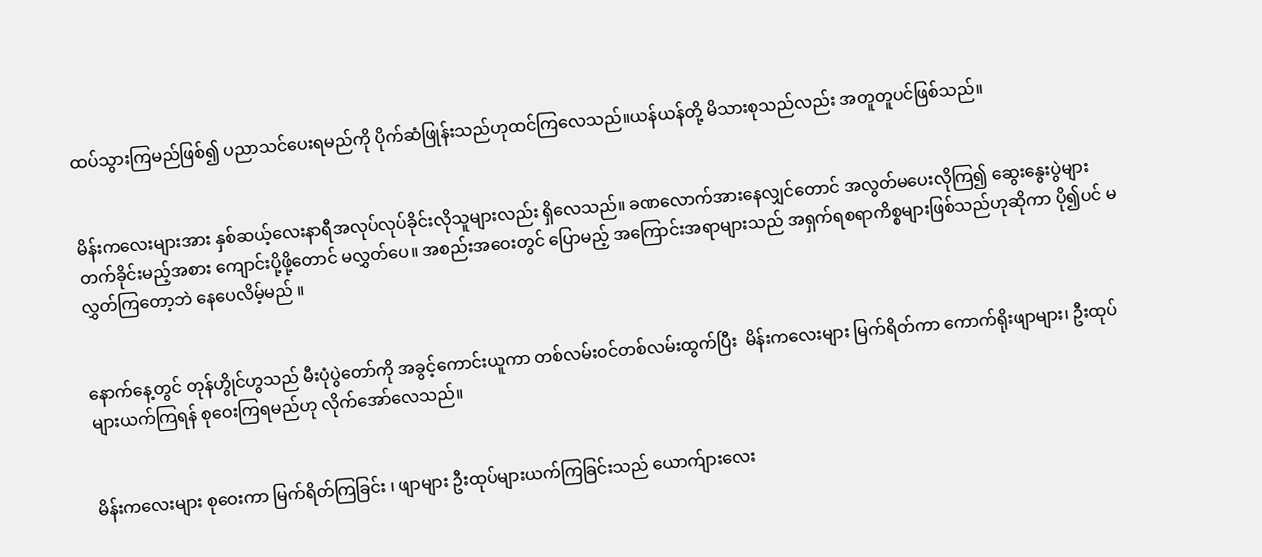ထပ်သွားကြမည်ဖြစ်၍ ပညာသင်ပေးရမည်ကို ပိုက်ဆံဖြုန်းသည်ဟုထင်ကြလေသည်။ယန်ယန်တို့ မိသားစုသည်လည်း အတူတူပင်ဖြစ်သည်။


မိန်းကလေးများအား နှစ်ဆယ့်လေးနာရီအလုပ်လုပ်ခိုင်းလိုသူများလည်း ရှိလေသည်။ ခဏလောက်အားနေလျှင်တောင် အလွတ်မပေးလိုကြ၍ ဆွေးနွေးပွဲများ တက်ခိုင်းမည့်အစား ကျောင်းပို့ဖို့တောင် မလွှတ်ပေ။ အစည်းအဝေးတွင် ပြောမည့် အကြောင်းအရာများသည် အရှက်ရစရာကိစ္စများဖြစ်သည်ဟုဆိုကာ ပို၍ပင် မလွှတ်ကြတော့ဘဲ နေပေလိမ့်မည် ။


နောက်နေ့တွင် တုန်ဟွိုင်ဟွသည် မီးပုံပွဲတော်ကို အခွင့်ကောင်းယူကာ တစ်လမ်း၀င်တစ်လမ်းထွက်ပြီး  မိန်းကလေးများ မြက်ရိတ်ကာ ကောက်ရိုးဖျာများ၊ ဦးထုပ်များယက်ကြရန် စုဝေးကြရမည်ဟု လိုက်အော်လေသည်။


မိန်းကလေးများ စုဝေးကာ မြက်ရိတ်ကြခြင်း ၊ ဖျာများ ဦးထုပ်များယက်ကြခြင်းသည် ယောက်ျားလေး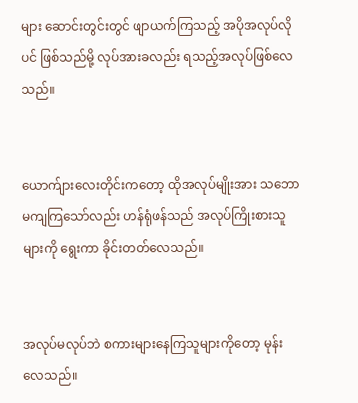များ ဆောင်းတွင်းတွင် ဖျာယက်ကြသည့် အပိုအလုပ်လိုပင် ဖြစ်သည်မို့ လုပ်အားခလည်း ရသည့်အလုပ်ဖြစ်လေသည်။


ယောက်ျားလေးတိုင်းကတော့ ထိုအလုပ်မျိုးအား သဘောမကျကြသော်လည်း ဟန်ရုံဖန်သည် အလုပ်ကြိုးစားသူများကို ရွေးကာ ခိုင်းတတ်လေသည်။


အလုပ်မလုပ်ဘဲ စကားများနေကြသူများကိုတော့ မုန်းလေသည်။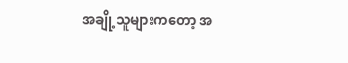အချို့သူများကတော့ အ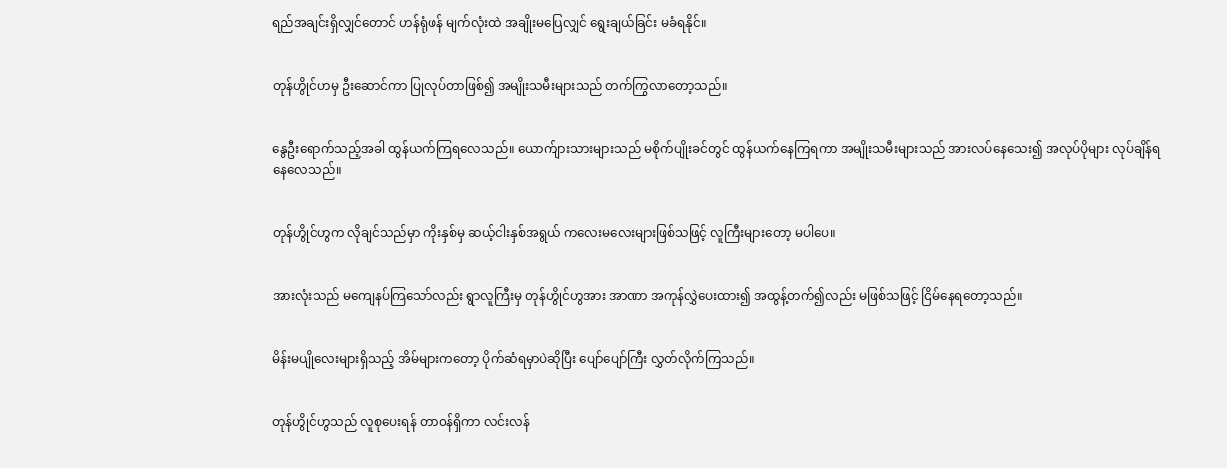ရည်အချင်းရှိလျှင်တောင် ဟန်ရုံဖန် မျက်လုံးထဲ အချိုးမပြေလျှင် ရွေးချယ်ခြင်း မခံရနိုင်။


တုန်ဟွိုင်ဟမှ ဦးဆောင်ကာ ပြုလုပ်တာဖြစ်၍ အမျိုးသမီးများသည် တက်ကြွလာတော့သည်။


နွေဦးရောက်သည့်အခါ ထွန်ယက်ကြရလေသည်။ ယောက်ျားသားများသည် မစိုက်ပျိုးခင်တွင် ထွန်ယက်နေကြရကာ အမျိုးသမီးများသည် အားလပ်နေသေး၍ အလုပ်ပိုများ လုပ်ချိန်ရနေလေသည်။


တုန်ဟွိုင်ဟွက လိုချင်သည်မှာ ကိုးနှစ်မှ ဆယ့်ငါးနှစ်အရွယ် ကလေးမလေးများဖြစ်သဖြင့် လူကြီးများတော့ မပါပေ။


အားလုံးသည် မကျေနပ်ကြသော်လည်း ရွာလူကြီးမှ တုန်ဟွိုင်ဟွအား အာဏာ အကုန်လွှဲပေးထား၍ အထွန့်တက်၍လည်း မဖြစ်သဖြင့် ငြိမ်နေရတော့သည်။


မိန်းမပျိုလေးများရှိသည့် အိမ်များကတော့ ပိုက်ဆံရမှာပဲဆိုပြီး ပျော်ပျော်ကြီး လွှတ်လိုက်ကြသည်။


တုန်ဟွိုင်ဟွသည် လူစုပေးရန် တာ၀န်ရှိကာ လင်းလန်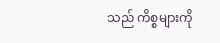သည် ကိစ္စများကို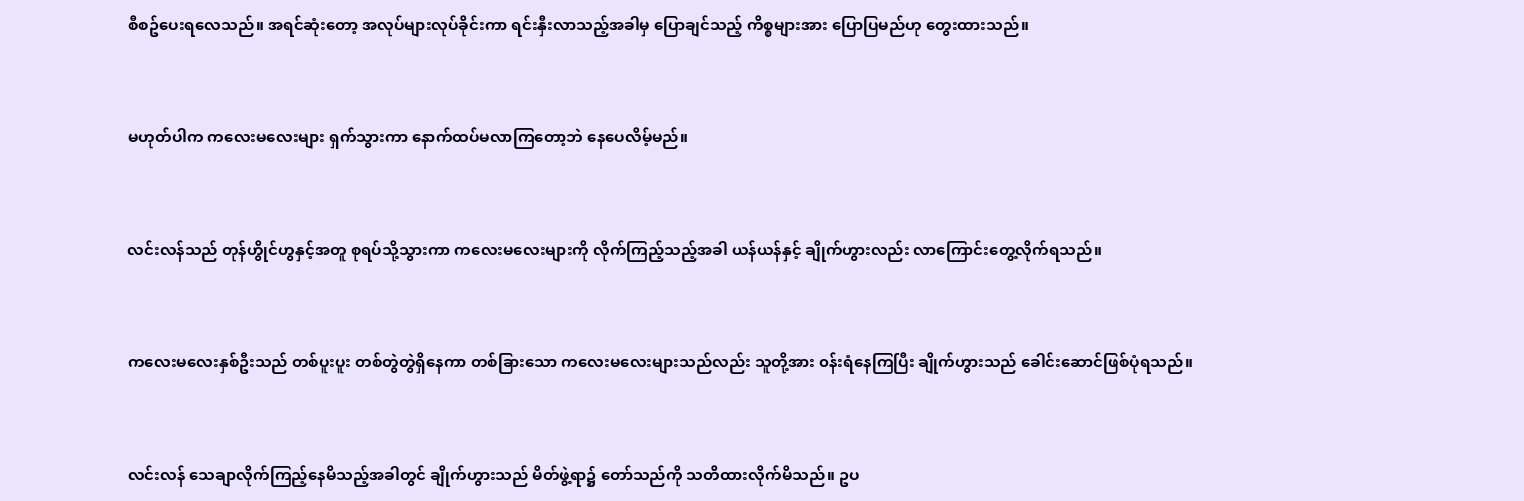စီစဥ်ပေးရလေသည်။ အရင်ဆုံးတော့ အလုပ်များလုပ်ခိုင်းကာ ရင်းနှီးလာသည့်အခါမှ ပြောချင်သည့် ကိစ္စများအား ပြောပြမည်ဟု တွေးထားသည်။


မဟုတ်ပါက ကလေးမလေးများ ရှက်သွားကာ နောက်ထပ်မလာကြတော့ဘဲ နေပေလိမ့်မည်။


လင်းလန်သည် တုန်ဟွိုင်ဟွနှင့်အတူ စုရပ်သို့သွားကာ ကလေးမလေးများကို လိုက်ကြည့်သည့်အခါ ယန်ယန်နှင့် ချိုက်ဟွားလည်း လာကြောင်းတွေ့လိုက်ရသည်။


ကလေးမလေးနှစ်ဦးသည် တစ်ပူးပူး တစ်တွဲတွဲရှိနေကာ တစ်ခြားသော ကလေးမလေးများသည်လည်း သူတို့အား ၀န်းရံနေကြပြီး ချိုက်ဟွားသည် ခေါင်းဆောင်ဖြစ်ပုံရသည်။


လင်းလန် သေချာလိုက်ကြည့်နေမိသည့်အခါတွင် ချိုက်ဟွားသည် မိတ်ဖွဲ့ရာ၌ တော်သည်ကို သတိထားလိုက်မိသည်။ ဥပ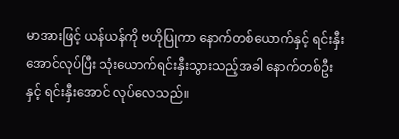မာအားဖြင့် ယန်ယန်ကို ဗဟိုပြုကာ နောက်တစ်ယောက်နှင့် ရင်းနှီးအောင်လုပ်ပြီး သုံးယောက်ရင်းနှီးသွားသည့်အခါ နောက်တစ်ဦးနှင့် ရင်းနှီးအောင် လုပ်လေသည်။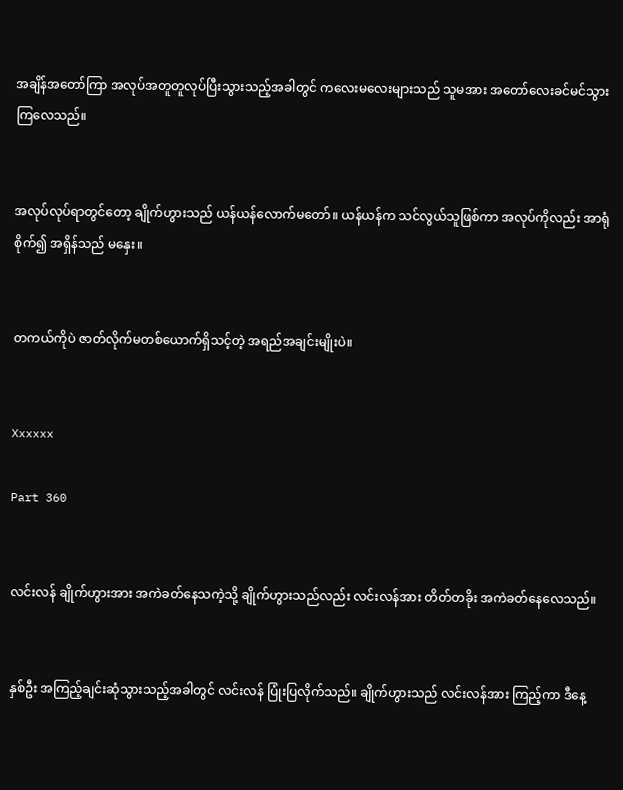အချိန်အတော်ကြာ အလုပ်အတူတူလုပ်ပြီးသွားသည့်အခါတွင် ကလေးမလေးများသည် သူမအား အတော်လေးခင်မင်သွားကြလေသည်။


အလုပ်လုပ်ရာတွင်တော့ ချိုက်ဟွားသည် ယန်ယန်လောက်မတော်။ ယန်ယန်က သင်လွယ်သူဖြစ်ကာ အလုပ်ကိုလည်း အာရုံစိုက်၍ အရှိန်သည် မနှေး။


တကယ်ကိုပဲ ဇာတ်လိုက်မတစ်ယောက်ရှိသင့်တဲ့ အရည်အချင်းမျိုးပဲ။


Xxxxxx

Part 360


လင်းလန် ချိုက်ဟွားအား အကဲခတ်နေသကဲ့သို့ ချိုက်ဟွားသည်လည်း လင်းလန်အား တိတ်တခိုး အကဲခတ်နေလေသည်။


နှစ်ဦး အကြည့်ချင်းဆုံသွားသည့်အခါတွင် လင်းလန် ပြုံးပြလိုက်သည်။ ချိုက်ဟွားသည် လင်းလန်အား ကြည့်ကာ ဒီနေ့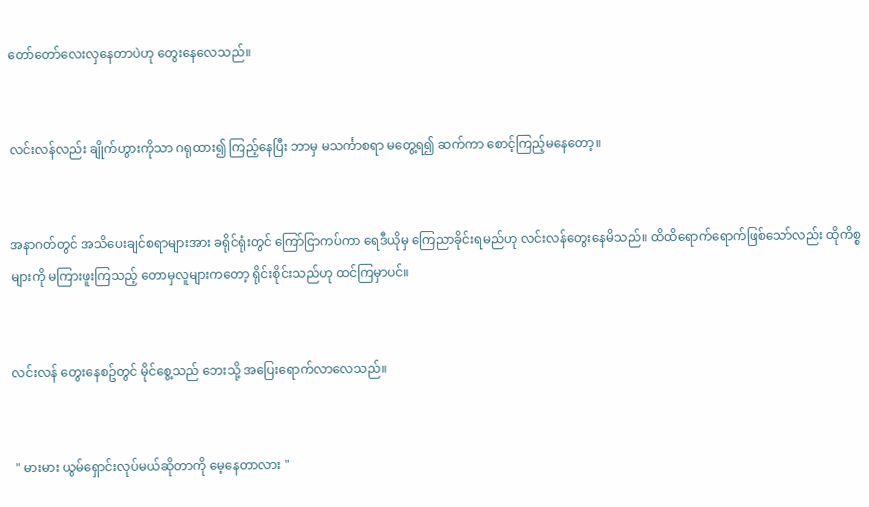တော်တော်လေးလှနေတာပဲဟု တွေးနေလေသည်။


လင်းလန်လည်း ချိုက်ဟွားကိုသာ ဂရုထား၍ ကြည့်နေပြီး ဘာမှ မသင်္ကာစရာ မတွေ့ရ၍ ဆက်ကာ စောင့်ကြည့်မနေတော့။


အနာဂတ်တွင် အသိပေးချင်စရာများအား ခရိုင်ရုံးတွင် ကြော်ငြာကပ်ကာ ရေဒီယိုမှ ကြေညာခိုင်းရမည်ဟု လင်းလန်တွေးနေမိသည်။ ထိထိရောက်ရောက်ဖြစ်သော်လည်း ထိုကိစ္စများကို မကြားဖူးကြသည့် တောမှလူများကတော့ ရိုင်းစိုင်းသည်ဟု ထင်ကြမှာပင်။


လင်းလန် တွေးနေစဥ်တွင် မိုင်စွေ့သည် ဘေးသို့ အပြေးရောက်လာလေသည်။


 " မားမား ယွမ်ရှောင်းလုပ်မယ်ဆိုတာကို မေ့နေတာလား "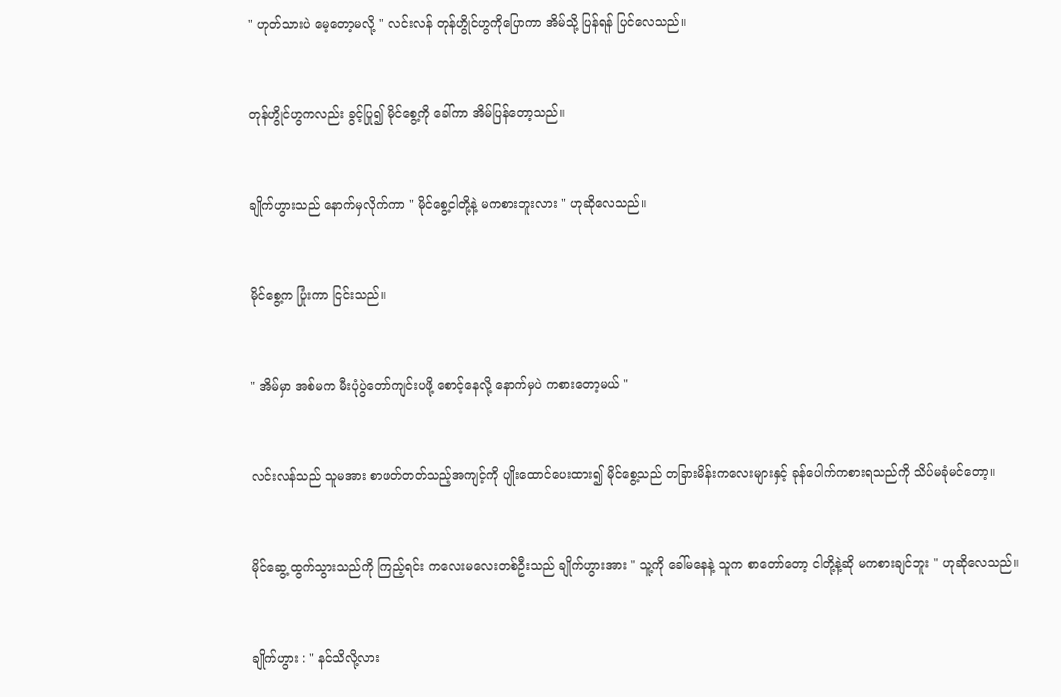" ဟုတ်သားပဲ မေ့တော့မလို့ " လင်းလန် တုန်ဟွိုင်ဟွကိုပြောကာ အိမ်သို့ ပြန်ရန် ပြင်လေသည်။


တုန်ဟွိုင်ဟွကလည်း ခွင့်ပြု၍ မိုင်စွေ့ကို ခေါ်ကာ အိမ်ပြန်တော့သည်။


ချိုက်ဟွားသည် နောက်မှလိုက်ကာ " မိုင်စွေ့ငါတို့နဲ့ မကစားဘူးလား " ဟုဆိုလေသည်။


မိုင်စွေ့က ပြုံးကာ ငြင်းသည်။


" အိမ်မှာ အစ်မက မီးပုံပွဲတော်ကျင်းပဖို့ စောင့်နေလို့ နောက်မှပဲ ကစားတော့မယ် "


လင်းလန်သည် သူမအား စာဖတ်တတ်သည့်အကျင့်ကို ပျိုးထောင်ပေးထား၍ မိုင်စွေ့သည် တခြားမိန်းကလေးများနှင့် ခုန်ပေါက်ကစားရသည်ကို သိပ်မခုံမင်တော့။


မိုင်ဆွေ့ ထွက်သွားသည်ကို ကြည့်ရင်း ကလေးမလေးတစ်ဦးသည် ချိုက်ဟွားအား " သူ့ကို ခေါ်မနေနဲ့ သူက စာတော်တော့ ငါတို့နဲ့ဆို မကစားချင်ဘူး " ဟုဆိုလေသည်။


ချိုက်ဟွား : " နင်သိလို့လား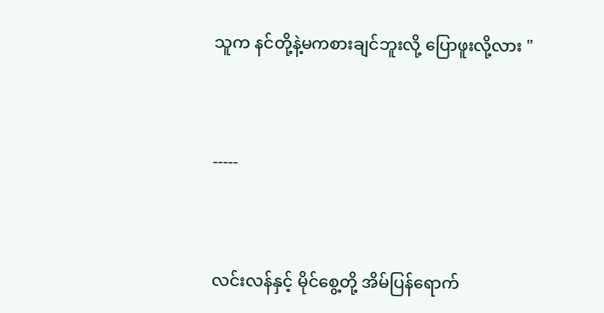သူက နင်တို့နဲ့မကစားချင်ဘူးလို့ ပြောဖူးလို့လား "


-----


လင်းလန်နှင့် မိုင်စွေ့တို့ အိမ်ပြန်ရောက်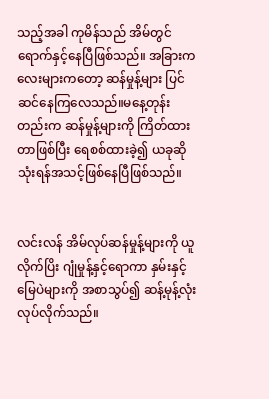သည့်အခါ ကုမိန်သည် အိမ်တွင် ရောက်နှင့်နေပြီဖြစ်သည်။ အခြားကလေးများကတော့ ဆန်မှုန့်များ ပြင်ဆင်နေကြလေသည်။မနေ့တုန်းတည်းက ဆန်မှုန့်များကို ကြိတ်ထားတာဖြစ်ပြီး ရေစစ်ထားခဲ့၍ ယခုဆို သုံးရန်အသင့်ဖြစ်နေပြီဖြစ်သည်။


လင်းလန် အိမ်လုပ်ဆန်မှုန့်များကို ယူလိုက်ပြိး ဂျုံမှုန့်နှင့်ရောကာ နှမ်းနှင့်မြေပဲများကို အစာသွပ်၍ ဆန့်မုန့်လုံးလုပ်လိုက်သည်။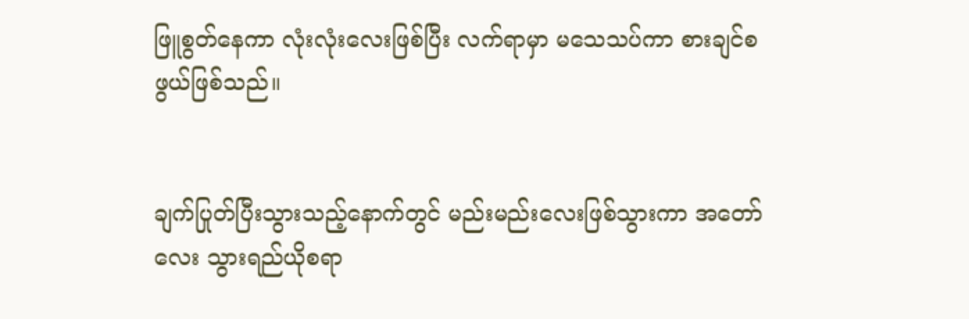ဖြူစွတ်နေကာ လုံးလုံးလေးဖြစ်ပြီး လက်ရာမှာ မသေသပ်ကာ စားချင်စဖွယ်ဖြစ်သည်။


ချက်ပြုတ်ပြီးသွားသည့်နောက်တွင် မည်းမည်းလေးဖြစ်သွားကာ အတော်လေး သွားရည်ယိုစရာ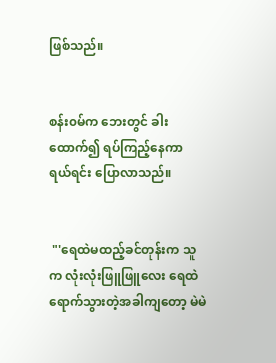ဖြစ်သည်။


စန်း၀မ်က ဘေးတွင် ခါးထောက်၍ ရပ်ကြည့်နေကာ ရယ်ရင်း ပြောလာသည်။


 "'ရေထဲမထည့်ခင်တုန်းက သူက လုံးလုံးဖြူဖြူလေး ရေထဲရောက်သွားတဲ့အခါကျတော့ မဲမဲ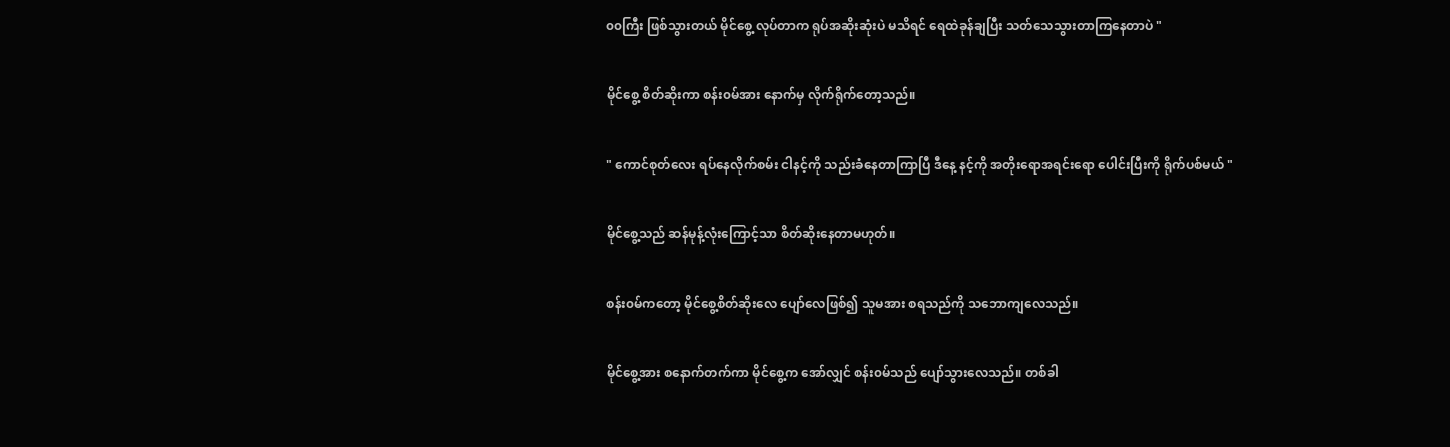၀၀ကြီး ဖြစ်သွားတယ် မိုင်စွေ့ လုပ်တာက ရုပ်အဆိုးဆုံးပဲ မသိရင် ရေထဲခုန်ချပြီး သတ်သေသွားတာကြနေတာပဲ "


မိုင်စွေ့ စိတ်ဆိုးကာ စန်း၀မ်အား နောက်မှ လိုက်ရိုက်တော့သည်။


" ကောင်စုတ်လေး ရပ်နေလိုက်စမ်း ငါနင့်ကို သည်းခံနေတာကြာပြီ ဒီနေ့ နင့်ကို အတိုးရောအရင်းရော ပေါင်းပြီးကို ရိုက်ပစ်မယ် "


မိုင်စွေ့သည် ဆန်မုန့်လုံးကြောင့်သာ စိတ်ဆိုးနေတာမဟုတ်။


စန်း၀မ်ကတော့ မိုင်စွေ့စိတ်ဆိုးလေ ပျော်လေဖြစ်၍ သူမအား စရသည်ကို သဘောကျလေသည်။


မိုင်စွေ့အား စနောက်တက်ကာ မိုင်စွေ့က အော်လျှင် စန်း၀မ်သည် ပျော်သွားလေသည်။ တစ်ခါ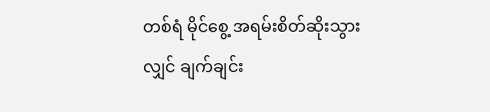တစ်ရံ မိုင်စွေ့ အရမ်းစိတ်ဆိုးသွားလျှင် ချက်ချင်း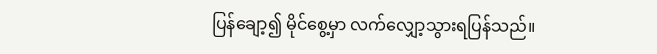ပြန်ချော့၍ မိုင်စွေ့မှာ လက်လျှော့သွားရပြန်သည်။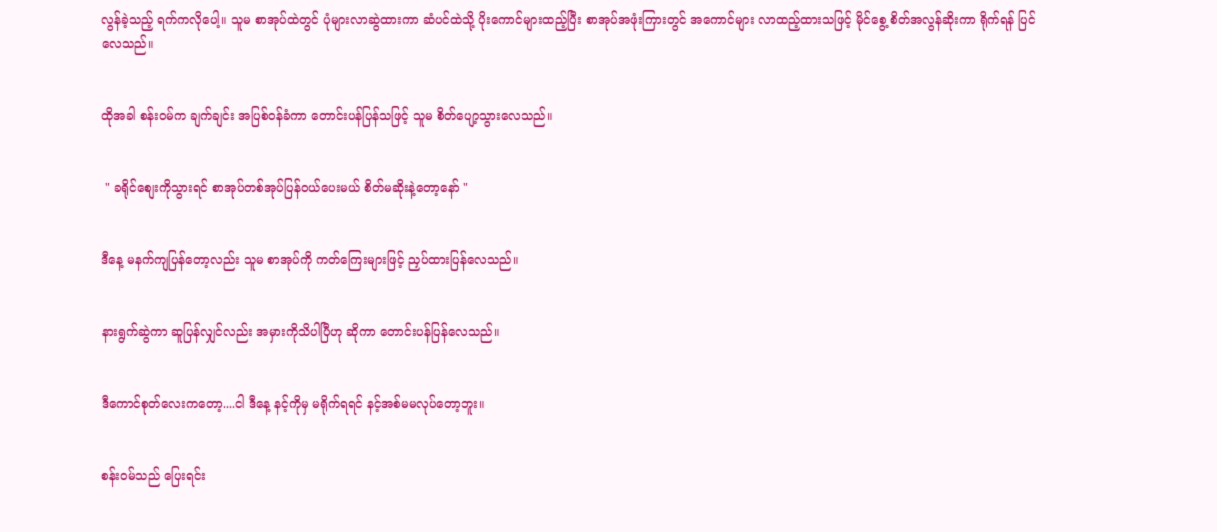လွန်ခဲ့သည့် ရက်ကလိုပေါ့။ သူမ စာအုပ်ထဲတွင် ပုံများလာဆွဲထားကာ ဆံပင်ထဲသို့ ပိုးကောင်များထည့်ပြီး စာအုပ်အဖုံးကြားတွင် အကောင်များ လာထည့်ထားသဖြင့် မိုင်စွေ့ စိတ်အလွန်ဆိုးကာ ရိုက်ရန် ပြင်လေသည်။


ထိုအခါ စန်း၀မ်က ချက်ချင်း အပြစ်၀န်ခံကာ တောင်းပန်ပြန်သဖြင့် သူမ စိတ်ပျော့သွားလေသည်။


 " ခရိုင်စျေးကိုသွားရင် စာအုပ်တစ်အုပ်ပြန်၀ယ်ပေးမယ် စိတ်မဆိုးနဲ့တော့နော် "


ဒီနေ့ မနက်ကျပြန်တော့လည်း သူမ စာအုပ်ကို ကတ်ကြေးများဖြင့် ညှပ်ထားပြန်လေသည်။


နားရွက်ဆွဲကာ ဆူပြန်လျှင်လည်း အမှားကိုသိပါပြီဟု ဆိုကာ တောင်းပန်ပြန်လေသည်။


ဒီကောင်စုတ်လေးကတော့....ငါ ဒီနေ့ နင့်ကိုမှ မရိုက်ရရင် နင့်အစ်မမလုပ်တော့ဘူး။


စန်း၀မ်သည် ပြေးရင်း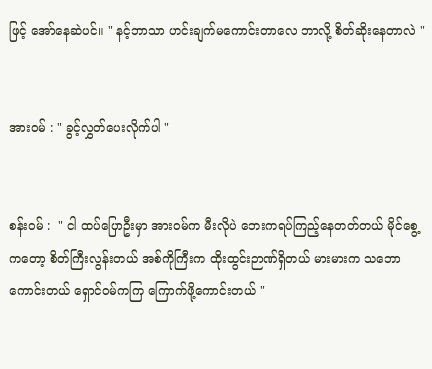ဖြင့် အော်နေဆဲပင်။ " နင့်ဘာသာ ဟင်းချက်မကောင်းတာလေ ဘာလို့ စိတ်ဆိုးနေတာလဲ "


အား၀မ် : " ခွင့်လွှတ်ပေးလိုက်ပါ "


စန်း၀မ် :  " ငါ ထပ်ပြောဦးမှာ အား၀မ်က မီးလိုပဲ ဘေးကရပ်ကြည့်နေတတ်တယ် မိုင်စွေ့ကတော့ စိတ်ကြီးလွန်းတယ် အစ်ကိုကြီးက ထိုးထွင်းဉာဏ်ရှိတယ် မားမားက သဘောကောင်းတယ် ရှောင်၀မ်ကကြ ကြောက်ဖို့ကောင်းတယ် "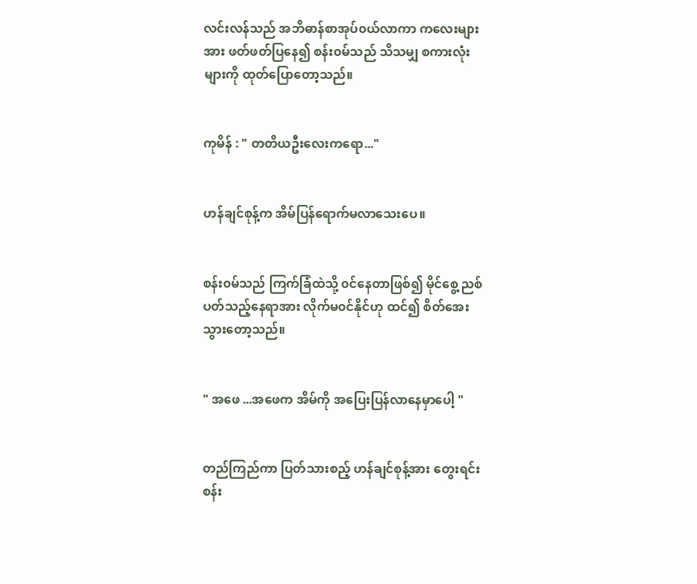လင်းလန်သည် အဘိဓာန်စာအုပ်၀ယ်လာကာ ကလေးများအား ဖတ်ဖတ်ပြနေ၍ စန်း၀မ်သည် သိသမျှ စကားလုံးများကို ထုတ်ပြောတော့သည်။


ကုမိန် : " တတိယဦးလေးကရော..."


ဟန်ချင်စုန့်က အိမ်ပြန်ရောက်မလာသေးပေ။


စန်း၀မ်သည် ကြက်ခြံထဲသို့ ၀င်နေတာဖြစ်၍ မိုင်စွေ့ ညစ်ပတ်သည့်နေရာအား လိုက်မ၀င်နိုင်ဟု ထင်၍ စိတ်အေးသွားတော့သည်။


" အဖေ ...အဖေက အိမ်ကို အပြေးပြန်လာနေမှာပေါ့ "


တည်ကြည်ကာ ပြတ်သားစည့် ဟန်ချင်စုန့်အား တွေးရင်း စန်း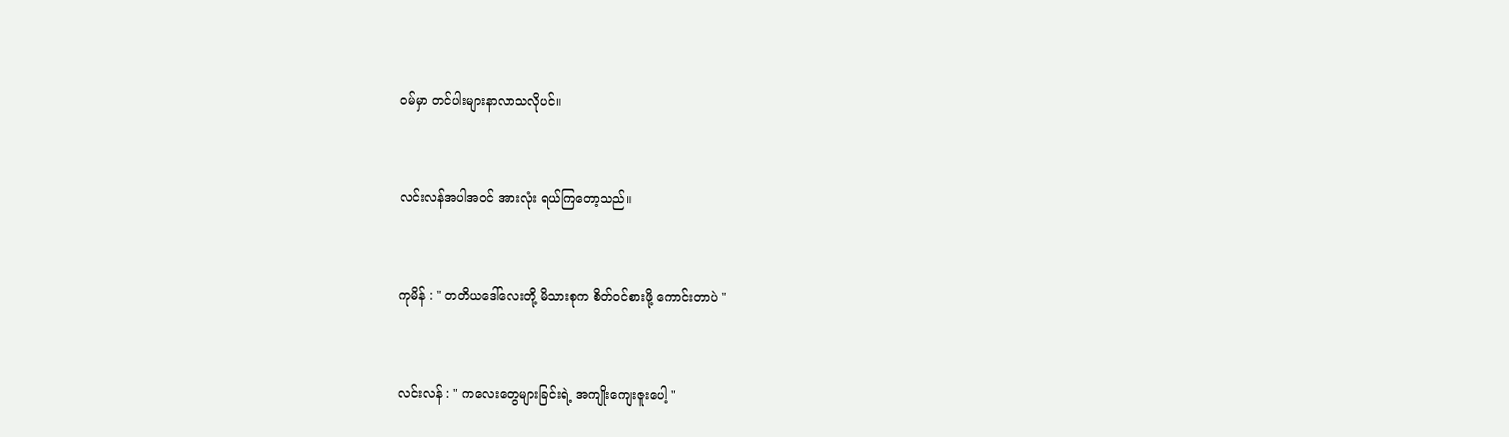၀မ်မှာ တင်ပါးများနာလာသလိုပင်။


လင်းလန်အပါအ၀င် အားလုံး ရယ်ကြတော့သည်။


ကုမိန် : " တတိယဒေါ်လေးတို့ မိသားစုက စိတ်၀င်စားဖို့ ကောင်းတာပဲ "


လင်းလန် : " ကလေးတွေများခြင်းရဲ့ အကျိုးကျေးဇူးပေါ့ "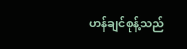ဟန်ချင်စုန့်သည်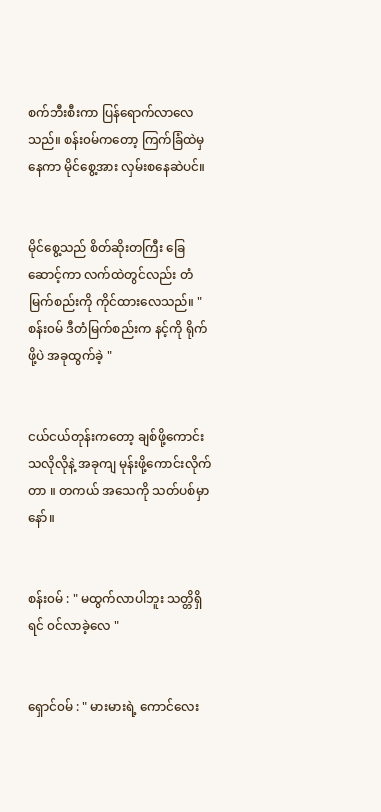စက်ဘီးစီးကာ ပြန်ရောက်လာလေသည်။ စန်း၀မ်ကတော့ ကြက်ခြံထဲမှနေကာ မိုင်စွေ့အား လှမ်းစနေဆဲပင်။


မိုင်စွေ့သည် စိတ်ဆိုးတကြီး ခြေဆောင့်ကာ လက်ထဲတွင်လည်း တံမြက်စည်းကို ကိုင်ထားလေသည်။ " စန်း၀မ် ဒီတံမြက်စည်းက နင့်ကို ရိုက်ဖို့ပဲ အခုထွက်ခဲ့ "


ငယ်ငယ်တုန်းကတော့ ချစ်ဖို့ကောင်းသလိုလိုနဲ့ အခုကျ မုန်းဖို့ကောင်းလိုက်တာ ။ တကယ် အသေကို သတ်ပစ်မှာနော်။


စန်း၀မ် : " မထွက်လာပါဘူး သတ္တိရှိရင် ၀င်လာခဲ့လေ "


ရှောင်၀မ် : " မားမားရဲ့ ကောင်လေး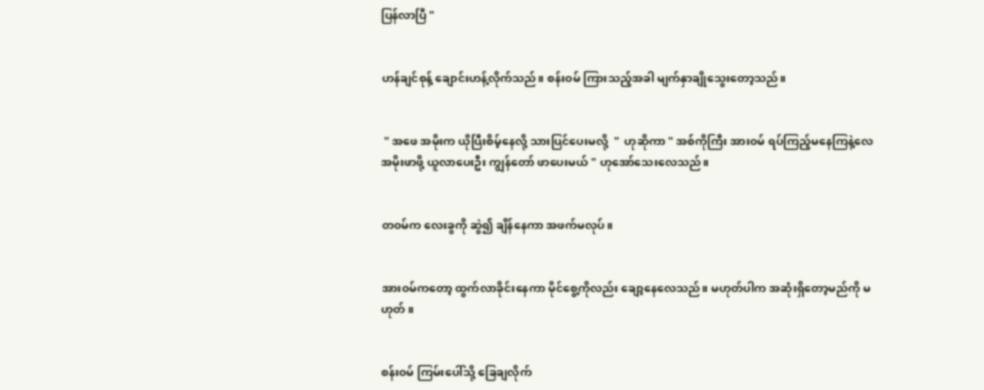ပြန်လာပြီ "


ဟန်ချင်စုန့် ချောင်းဟန့်လိုက်သည်။ စန်း၀မ် ကြားသည့်အခါ မျက်နှာချိုသွေးတော့သည်။


 " အဖေ အမိုးက ယိုပြီးစိမ့်နေလို့ သားပြင်ပေးမလို့  "  ဟုဆိုကာ " အစ်ကိုကြီး အား၀မ် ရပ်ကြည့်မနေကြနဲ့လေ အမိုးဖာဖို့ ယူလာပေးဦး ကျွန်တော် ဖာပေးမယ် " ဟုအော်သေးလေသည်။


တ၀မ်က လေးခွကို ဆွဲ၍ ချိန်နေကာ အဖက်မလုပ်။


အား၀မ်ကတော့ ထွက်လာခိုင်းနေကာ မိုင်စွေ့ကိုလည်း ချော့နေလေသည်။ မဟုတ်ပါက အဆုံးရှိတော့မည်ကို မဟုတ်။


စန်း၀မ် ကြမ်းပေါ်သို့ ခြေချလိုက်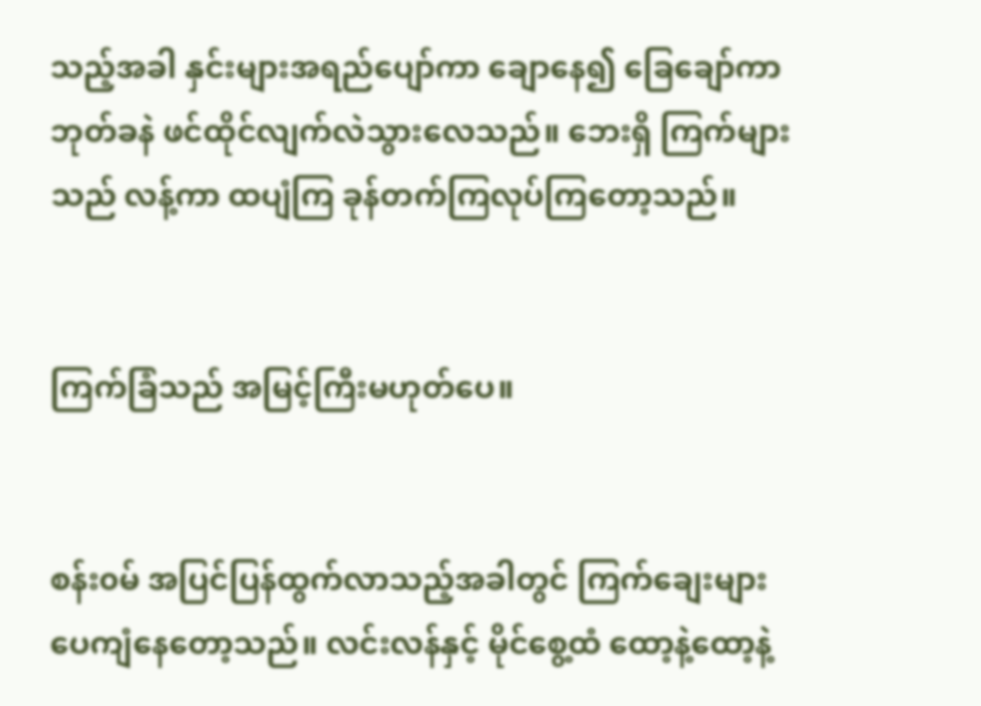သည့်အခါ နှင်းများအရည်ပျော်ကာ ချောနေ၍ ခြေချော်ကာ ဘုတ်ခနဲ ဖင်ထိုင်လျက်လဲသွားလေသည်။ ဘေးရှိ ကြက်များသည် လန့်ကာ ထပျံကြ ခုန်တက်ကြလုပ်ကြတော့သည်။


ကြက်ခြံသည် အမြင့်ကြီးမဟုတ်ပေ။


စန်း၀မ် အပြင်ပြန်ထွက်လာသည့်အခါတွင် ကြက်ချေးများ ပေကျံနေတော့သည်။ လင်းလန်နှင့် မိုင်စွေ့ထံ ထော့နဲ့ထော့နဲ့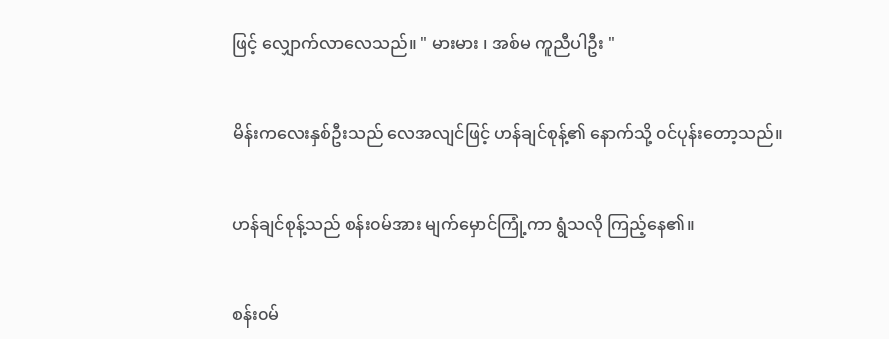ဖြင့် လျှောက်လာလေသည်။ " မားမား ၊ အစ်မ ကူညီပါဦး "


မိန်းကလေးနှစ်ဦးသည် လေအလျင်ဖြင့် ဟန်ချင်စုန့်၏ နောက်သို့ ၀င်ပုန်းတော့သည်။


ဟန်ချင်စုန့်သည် စန်း၀မ်အား မျက်မှောင်ကြုံ့ကာ ရွံသလို ကြည့်နေ၏။


စန်း၀မ်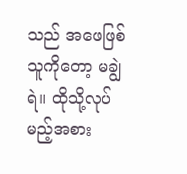သည် အဖေဖြစ်သူကိုတော့ မချွဲရဲ။ ထိုသို့လုပ်မည့်အစား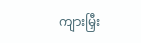ကျားမြှီး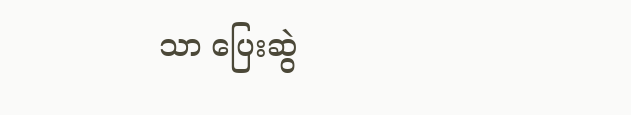သာ ပြေးဆွဲ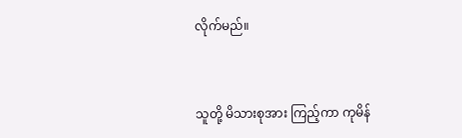လိုက်မည်။


သူတို့ မိသားစုအား ကြည့်ကာ ကုမိန်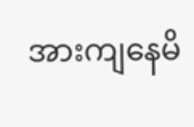အားကျနေမိ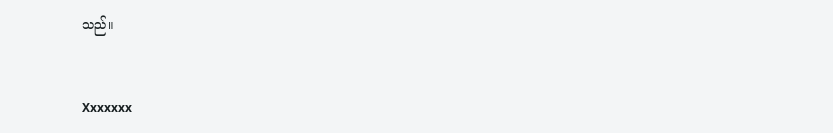သည်။


Xxxxxxx